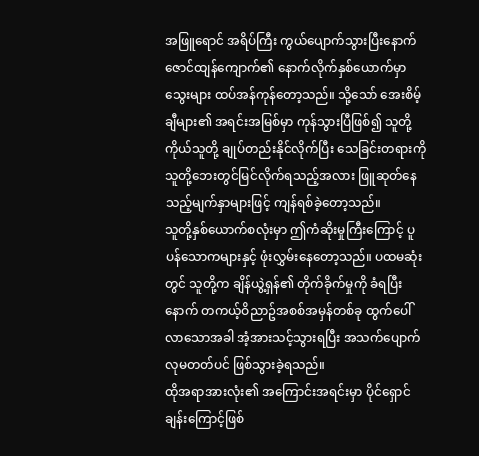အဖြူရောင် အရိပ်ကြီး ကွယ်ပျောက်သွားပြီးနောက် ဇောင်ထျန်ကျောက်၏ နောက်လိုက်နှစ်ယောက်မှာ သွေးများ ထပ်အန်ကုန်တော့သည်။ သို့သော် အေးစိမ့်ချီများ၏ အရင်းအမြစ်မှာ ကုန်သွားပြီဖြစ်၍ သူတို့ကိုယ်သူတို့ ချုပ်တည်းနိုင်လိုက်ပြီး သေခြင်းတရားကို သူတို့ဘေးတွင်မြင်လိုက်ရသည့်အလား ဖြူဆုတ်နေသည့်မျက်နှာများဖြင့် ကျန်ရစ်ခဲ့တော့သည်။
သူတို့နှစ်ယောက်စလုံးမှာ ဤကံဆိုးမှုကြီးကြောင့် ပူပန်သောကများနှင့် ဖုံးလွှမ်းနေတော့သည်။ ပထမဆုံးတွင် သူတို့က ချိန်ယွဲ့ရှန်၏ တိုက်ခိုက်မှုကို ခံရပြီးနောက် တကယ့်ဝိညာဥ်အစစ်အမှန်တစ်ခု ထွက်ပေါ်လာသောအခါ အံ့အားသင့်သွားရပြီး အသက်ပျောက်လုမတတ်ပင် ဖြစ်သွားခဲ့ရသည်။
ထိုအရာအားလုံး၏ အကြောင်းအရင်းမှာ ပိုင်ရှောင်ချန်းကြောင့်ဖြစ်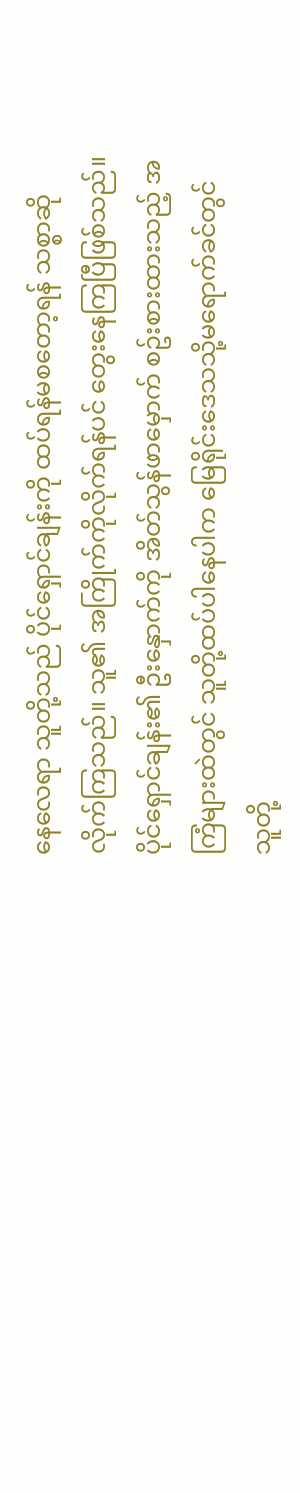နေလေရာ သူတို့သည် ပိုင်ရှောင်ချန်းကို ထပ်ရန်မစတော့ရန် သစ္စာဆိုလိုက်ကြသည်။ သူ၏ အကြိုက်ကိုလိုက်ရန်ပင် တွေးနေကြပြီဖြစ်သည်။ ပိုင်ရှောင်ချန်း၏ ဦးနှောက်ကို အိတ်သွန်ဖာမှောက် စဥ်းစားထားသည့် အကြံများထဲတွင် သူတို့ထပ်ပါနေပါက မြေရိုင်းဒေသသို့မရောက်ခင်တွင် သူတို့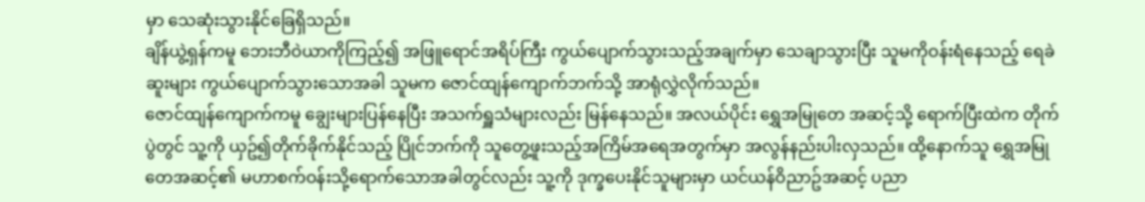မှာ သေဆုံးသွားနိုင်ခြေရှိသည်။
ချိန်ယွဲ့ရှန်ကမူ ဘေးဘီဝဲယာကိုကြည့်၍ အဖြူရောင်အရိပ်ကြီး ကွယ်ပျောက်သွားသည့်အချက်မှာ သေချာသွားပြီး သူမကိုဝန်းရံနေသည့် ရေခဲဆူးများ ကွယ်ပျောက်သွားသောအခါ သူမက ဇောင်ထျန်ကျောက်ဘက်သို့ အာရုံလွှဲလိုက်သည်။
ဇောင်ထျန်ကျောက်ကမူ ချွေးများပြန်နေပြီး အသက်ရှူသံများလည်း မြန်နေသည်။ အလယ်ပိုင်း ရွှေအမြုတေ အဆင့်သို့ ရောက်ပြီးထဲက တိုက်ပွဲတွင် သူ့ကို ယှဥ်၍တိုက်ခိုက်နိုင်သည့် ပြိုင်ဘက်ကို သူတွေ့ဖူးသည့်အကြိမ်အရေအတွက်မှာ အလွန်နည်းပါးလှသည်။ ထို့နောက်သူ ရွှေအမြုတေအဆင့်၏ မဟာစက်ဝန်းသို့ရောက်သောအခါတွင်လည်း သူ့ကို ဒုက္ခပေးနိုင်သူများမှာ ယင်ယန်ဝိညာဥ်အဆင့် ပညာ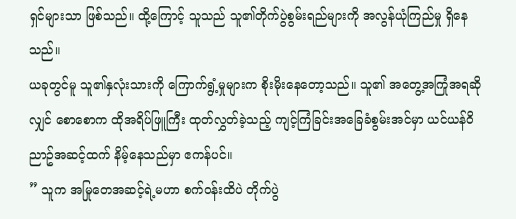ရှင်များသာ ဖြစ်သည်။ ထို့ကြောင့် သူသည် သူ၏တိုက်ပွဲစွမ်းရည်များကို အလွန်ယုံကြည်မှု ရှိနေသည်။
ယခုတွင်မူ သူ၏နှလုံးသားကို ကြောက်ရွံ့မှုများက စိုးမိုးနေတော့သည်။ သူ၏ အတွေ့အကြုံအရဆိုလျှင် စောစောက ထိုအရိပ်ဖြူကြီး ထုတ်လွှတ်ခဲ့သည့် ကျင့်ကြံခြင်းအခြေခံစွမ်းအင်မှာ ယင်ယန်ဝိညာဥ်အဆင့်ထက် နိမ့်နေသည်မှာ ဧကန်ပင်။
” သူက အမြုတေအဆင့်ရဲ့မဟာ စက်ဝန်းထိပဲ တိုက်ပွဲ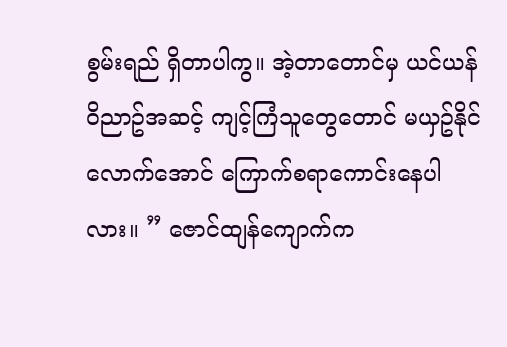စွမ်းရည် ရှိတာပါကွ။ အဲ့တာတောင်မှ ယင်ယန်ဝိညာဥ်အဆင့် ကျင့်ကြံသူတွေတောင် မယှဥ်နိုင်လောက်အောင် ကြောက်စရာကောင်းနေပါလား။ ” ဇောင်ထျန်ကျောက်က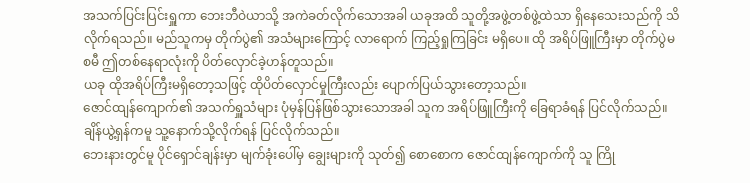အသက်ပြင်းပြင်းရှူကာ ဘေးဘီဝဲယာသို့ အကဲခတ်လိုက်သောအခါ ယခုအထိ သူတို့အဖွဲ့တစ်ဖွဲ့ထဲသာ ရှိနေသေးသည်ကို သိလိုက်ရသည်။ မည်သူကမှ တိုက်ပွဲ၏ အသံများကြောင့် လာရောက် ကြည့်ရှုကြခြင်း မရှိပေ။ ထို အရိပ်ဖြူကြီးမှာ တိုက်ပွဲမစမီ ဤတစ်နေရာလုံးကို ပိတ်လှောင်ခဲ့ဟန်တူသည်။
ယခု ထိုအရိပ်ကြီးမရှိတော့သဖြင့် ထိုပိတ်လှောင်မှုကြီးလည်း ပျောက်ပြယ်သွားတော့သည်။
ဇောင်ထျန်ကျောက်၏ အသက်ရှူသံများ ပုံမှန်ပြန်ဖြစ်သွားသောအခါ သူက အရိပ်ဖြူကြီးကို ခြေရာခံရန် ပြင်လိုက်သည်။ ချိန်ယွဲ့ရှန်ကမူ သူ့နောက်သို့လိုက်ရန် ပြင်လိုက်သည်။
ဘေးနားတွင်မူ ပိုင်ရှောင်ချန်းမှာ မျက်ခုံးပေါ်မှ ချွေးများကို သုတ်၍ စောစောက ဇောင်ထျန်ကျောက်ကို သူ ကြို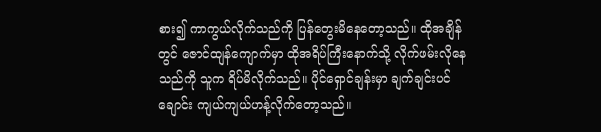စား၍ ကာကွယ်လိုက်သည်ကို ပြန်တွေးမိနေတော့သည်။ ထိုအချိန်တွင် ဇောင်ထျန်ကျောက်မှာ ထိုအရိပ်ကြီးနောက်သို့ လိုက်ဖမ်းလိုနေသည်ကို သူက ရိပ်မိလိုက်သည်။ ပိုင်ရှောင်ချန်းမှာ ချက်ချင်းပင် ချောင်း ကျယ်ကျယ်ဟန့်လိုက်တော့သည်။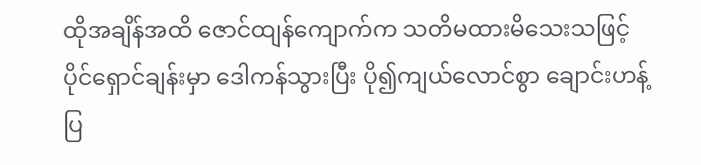ထိုအချိန်အထိ ဇောင်ထျန်ကျောက်က သတိမထားမိသေးသဖြင့် ပိုင်ရှောင်ချန်းမှာ ဒေါကန်သွားပြီး ပို၍ကျယ်လောင်စွာ ချောင်းဟန့်ပြ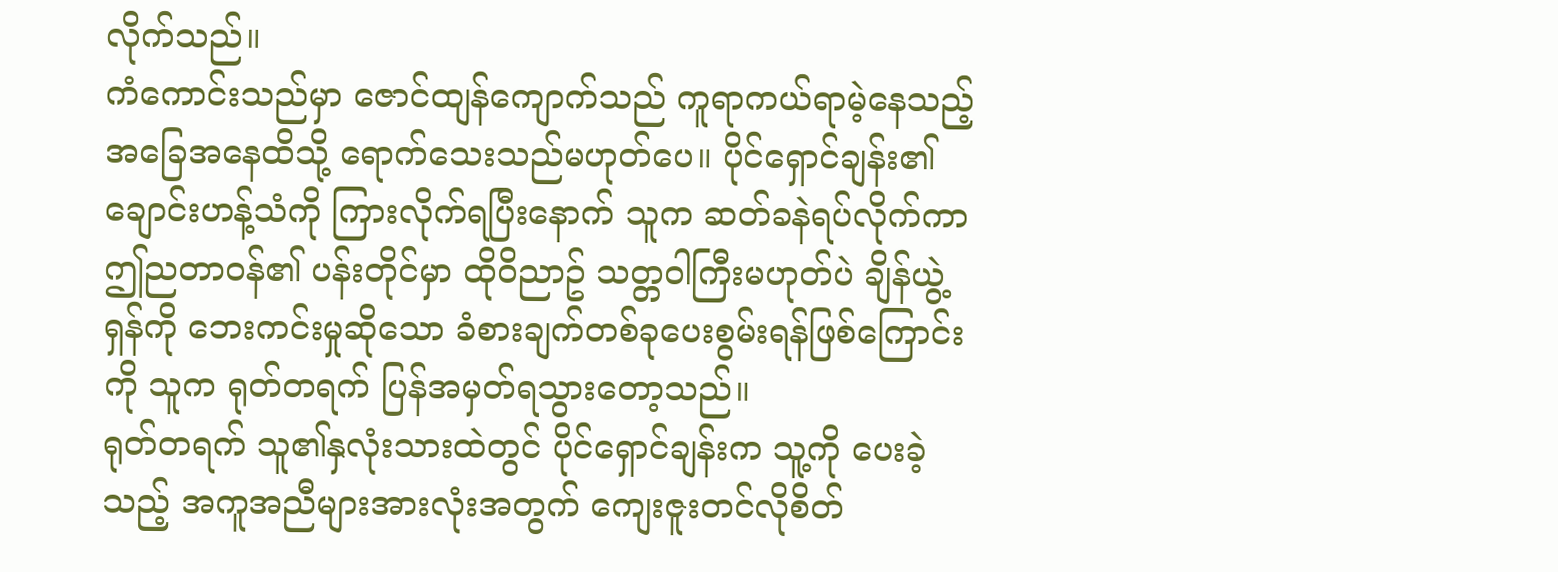လိုက်သည်။
ကံကောင်းသည်မှာ ဇောင်ထျန်ကျောက်သည် ကူရာကယ်ရာမဲ့နေသည့် အခြေအနေထိသို့ ရောက်သေးသည်မဟုတ်ပေ။ ပိုင်ရှောင်ချန်း၏ ချောင်းဟန့်သံကို ကြားလိုက်ရပြီးနောက် သူက ဆတ်ခနဲရပ်လိုက်ကာ ဤညတာဝန်၏ ပန်းတိုင်မှာ ထိုဝိညာဥ် သတ္တဝါကြီးမဟုတ်ပဲ ချိန်ယွဲ့ရှန်ကို ဘေးကင်းမှုဆိုသော ခံစားချက်တစ်ခုပေးစွမ်းရန်ဖြစ်ကြောင်းကို သူက ရုတ်တရက် ပြန်အမှတ်ရသွားတော့သည်။
ရုတ်တရက် သူ၏နှလုံးသားထဲတွင် ပိုင်ရှောင်ချန်းက သူ့ကို ပေးခဲ့သည့် အကူအညီများအားလုံးအတွက် ကျေးဇူးတင်လိုစိတ်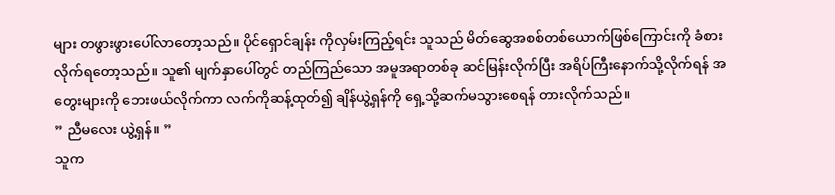များ တဖွားဖွားပေါ်လာတော့သည်။ ပိုင်ရှောင်ချန်း ကိုလှမ်းကြည့်ရင်း သူသည် မိတ်ဆွေအစစ်တစ်ယောက်ဖြစ်ကြောင်းကို ခံစားလိုက်ရတော့သည်။ သူ၏ မျက်နှာပေါ်တွင် တည်ကြည်သော အမူအရာတစ်ခု ဆင်မြန်းလိုက်ပြီး အရိပ်ကြီးနောက်သို့လိုက်ရန် အတွေးများကို ဘေးဖယ်လိုက်ကာ လက်ကိုဆန့်ထုတ်၍ ချိန်ယွဲ့ရှန်ကို ရှေ့သို့ဆက်မသွားစေရန် တားလိုက်သည်။
” ညီမလေး ယွဲ့ရှန်။ ”
သူက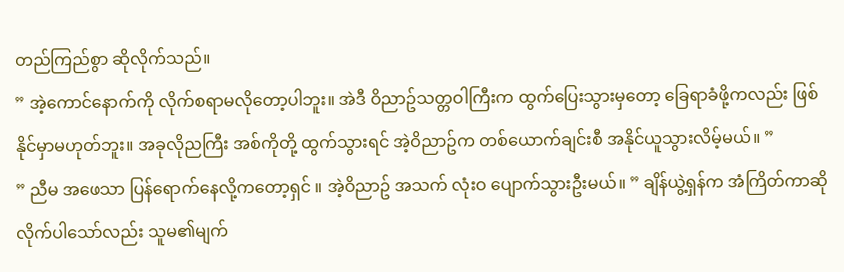တည်ကြည်စွာ ဆိုလိုက်သည်။
” အဲ့ကောင်နောက်ကို လိုက်စရာမလိုတော့ပါဘူး။ အဲဒီ ဝိညာဥ်သတ္တဝါကြီးက ထွက်ပြေးသွားမှတော့ ခြေရာခံဖို့ကလည်း ဖြစ်နိုင်မှာမဟုတ်ဘူး။ အခုလိုညကြီး အစ်ကိုတို့ ထွက်သွားရင် အဲ့ဝိညာဥ်က တစ်ယောက်ချင်းစီ အနိုင်ယူသွားလိမ့်မယ်။ ”
” ညီမ အဖေသာ ပြန်ရောက်နေလို့ကတော့ရှင် ။ အဲ့ဝိညာဥ် အသက် လုံးဝ ပျောက်သွားဦးမယ်။ ” ချိန်ယွဲ့ရှန်က အံကြိတ်ကာဆိုလိုက်ပါသော်လည်း သူမ၏မျက်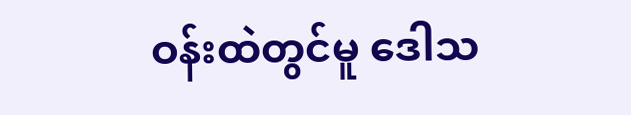ဝန်းထဲတွင်မူ ဒေါသ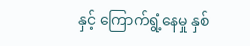နှင့် ကြောက်ရွံ့နေမှု နှစ်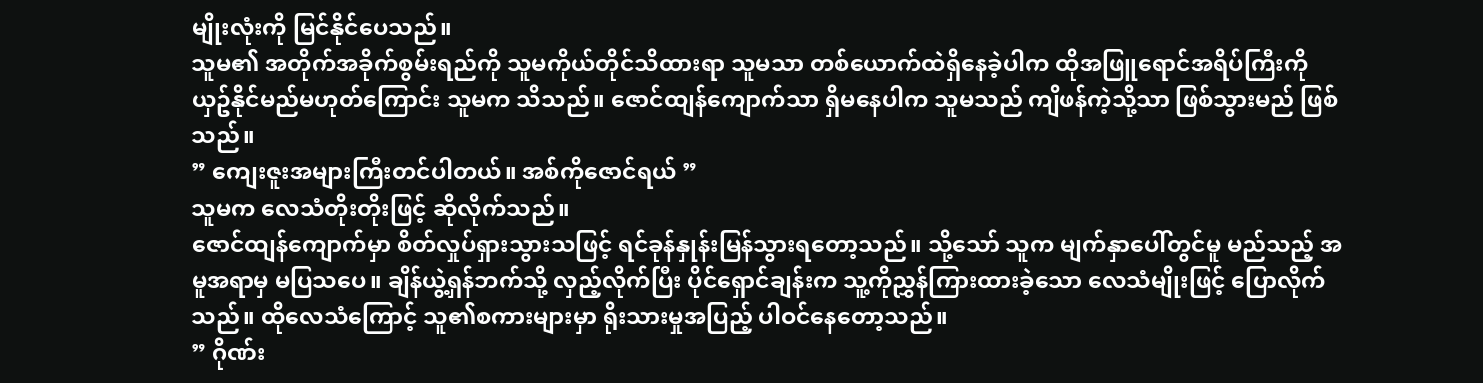မျိုးလုံးကို မြင်နိုင်ပေသည်။
သူမ၏ အတိုက်အခိုက်စွမ်းရည်ကို သူမကိုယ်တိုင်သိထားရာ သူမသာ တစ်ယောက်ထဲရှိနေခဲ့ပါက ထိုအဖြူရောင်အရိပ်ကြီးကို ယှဥ်နိုင်မည်မဟုတ်ကြောင်း သူမက သိသည်။ ဇောင်ထျန်ကျောက်သာ ရှိမနေပါက သူမသည် ကျိဖန်ကဲ့သို့သာ ဖြစ်သွားမည် ဖြစ်သည်။
” ကျေးဇူးအများကြီးတင်ပါတယ်။ အစ်ကိုဇောင်ရယ် ”
သူမက လေသံတိုးတိုးဖြင့် ဆိုလိုက်သည်။
ဇောင်ထျန်ကျောက်မှာ စိတ်လှုပ်ရှားသွားသဖြင့် ရင်ခုန်နှုန်းမြန်သွားရတော့သည်။ သို့သော် သူက မျက်နှာပေါ်တွင်မူ မည်သည့် အမူအရာမှ မပြသပေ။ ချိန်ယွဲ့ရှန်ဘက်သို့ လှည့်လိုက်ပြီး ပိုင်ရှောင်ချန်းက သူ့ကိုညွှန်ကြားထားခဲ့သော လေသံမျိုးဖြင့် ပြောလိုက်သည်။ ထိုလေသံကြောင့် သူ၏စကားများမှာ ရိုးသားမှုအပြည့် ပါဝင်နေတော့သည်။
” ဂိုဏ်း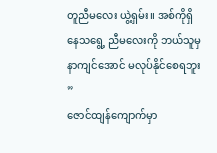တူညီမလေး ယွဲ့ရှမ်း။ အစ်ကိုရှိနေသရွေ့ ညီမလေးကို ဘယ်သူမှ နာကျင်အောင် မလုပ်နိုင်စေရဘူး ”
ဇောင်ထျန်ကျောက်မှာ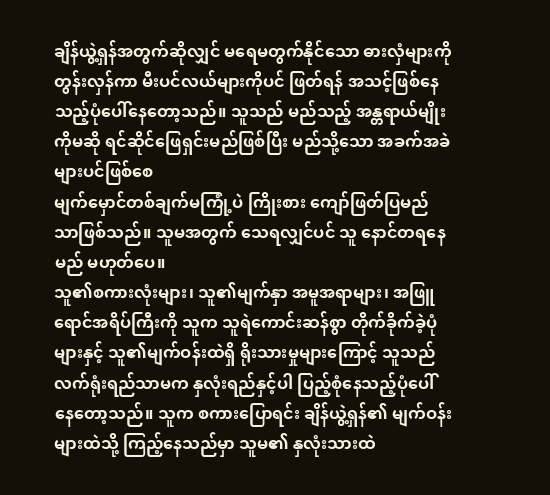ချိန်ယွဲ့ရှန်အတွက်ဆိုလျှင် မရေမတွက်နိုင်သော ဓားလှံများကို တွန်းလှန်ကာ မီးပင်လယ်များကိုပင် ဖြတ်ရန် အသင့်ဖြစ်နေသည့်ပုံပေါ်နေတော့သည်။ သူသည် မည်သည့် အန္တရာယ်မျိုးကိုမဆို ရင်ဆိုင်ဖြေရှင်းမည်ဖြစ်ပြီး မည်သို့သော အခက်အခဲများပင်ဖြစ်စေ
မျက်မှောင်တစ်ချက်မကြုံ့ပဲ ကြိုးစား ကျော်ဖြတ်ပြမည်သာဖြစ်သည်။ သူမအတွက် သေရလျှင်ပင် သူ နောင်တရနေမည် မဟုတ်ပေ။
သူ၏စကားလုံးများ၊ သူ၏မျက်နှာ အမူအရာများ၊ အဖြူရောင်အရိပ်ကြီးကို သူက သူရဲကောင်းဆန်စွာ တိုက်ခိုက်ခဲ့ပုံများနှင့် သူ၏မျက်ဝန်းထဲရှိ ရိုးသားမှုများကြောင့် သူသည် လက်ရုံးရည်သာမက နှလုံးရည်နှင့်ပါ ပြည့်စုံနေသည့်ပုံပေါ်နေတော့သည်။ သူက စကားပြောရင်း ချိန်ယွဲ့ရှန်၏ မျက်ဝန်းများထဲသို့ ကြည့်နေသည်မှာ သူမ၏ နှလုံးသားထဲ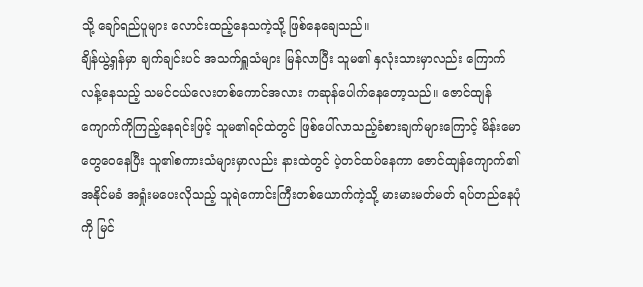သို့ ချော်ရည်ပူများ လောင်းထည့်နေသကဲ့သို့ ဖြစ်နေချေသည်။
ချိန်ယွဲ့ရှန်မှာ ချက်ချင်းပင် အသက်ရှူသံများ မြန်လာပြီး သူမ၏ နှလုံးသားမှာလည်း ကြောက်လန့်နေသည့် သမင်ငယ်လေးတစ်ကောင်အလား ကဆုန်ပေါက်နေတော့သည်။ ဇောင်ထျန်ကျောက်ကိုကြည့်နေရင်းဖြင့် သူမ၏ရင်ထဲတွင် ဖြစ်ပေါ်လာသည့်ခံစားချက်များကြောင့် မိန်းမောတွေဝေနေပြီး သူ၏စကားသံများမှာလည်း နားထဲတွင် ပဲ့တင်ထပ်နေကာ ဇောင်ထျန်ကျောက်၏ အနိုင်မခံ အရှုံးမပေးလိုသည့် သူရဲကောင်းကြီးတစ်ယောက်ကဲ့သို့ မားမားမတ်မတ် ရပ်တည်နေပုံကို မြင်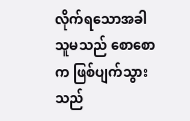လိုက်ရသောအခါ သူမသည် စောစောက ဖြစ်ပျက်သွားသည်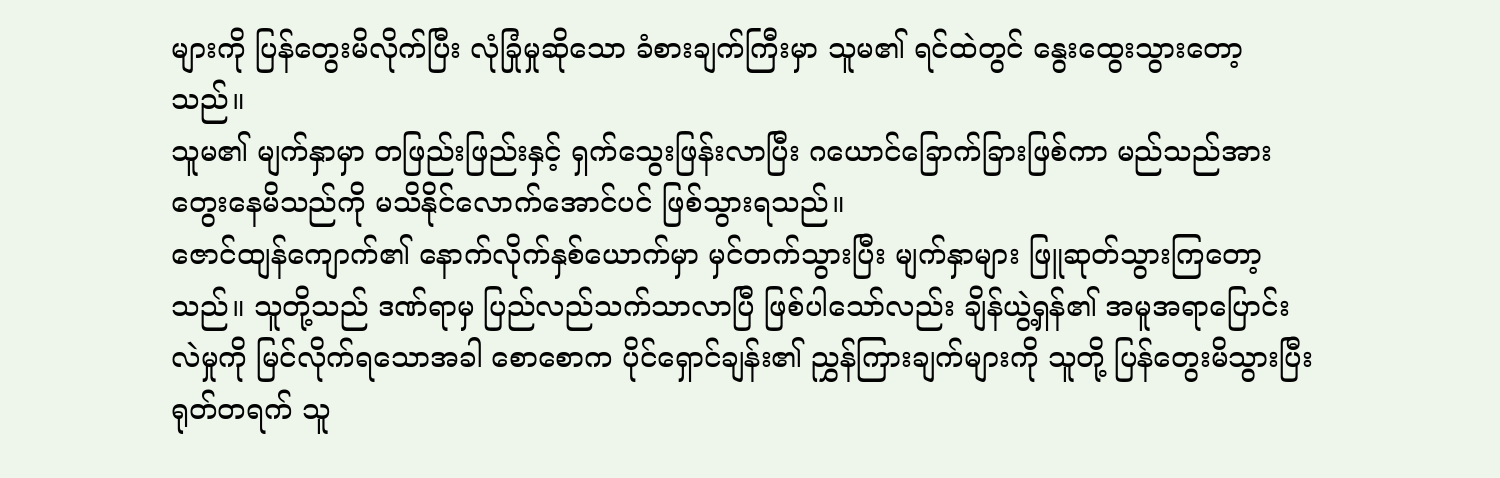များကို ပြန်တွေးမိလိုက်ပြီး လုံခြုံမှုဆိုသော ခံစားချက်ကြီးမှာ သူမ၏ ရင်ထဲတွင် နွေးထွေးသွားတော့သည်။
သူမ၏ မျက်နှာမှာ တဖြည်းဖြည်းနှင့် ရှက်သွေးဖြန်းလာပြီး ဂယောင်ခြောက်ခြားဖြစ်ကာ မည်သည်အား တွေးနေမိသည်ကို မသိနိုင်လောက်အောင်ပင် ဖြစ်သွားရသည်။
ဇောင်ထျန်ကျောက်၏ နောက်လိုက်နှစ်ယောက်မှာ မှင်တက်သွားပြီး မျက်နှာများ ဖြူဆုတ်သွားကြတော့သည်။ သူတို့သည် ဒဏ်ရာမှ ပြည်လည်သက်သာလာပြီ ဖြစ်ပါသော်လည်း ချိန်ယွဲ့ရှန်၏ အမူအရာပြောင်းလဲမှုကို မြင်လိုက်ရသောအခါ စောစောက ပိုင်ရှောင်ချန်း၏ ညွှန်ကြားချက်များကို သူတို့ ပြန်တွေးမိသွားပြီး ရုတ်တရက် သူ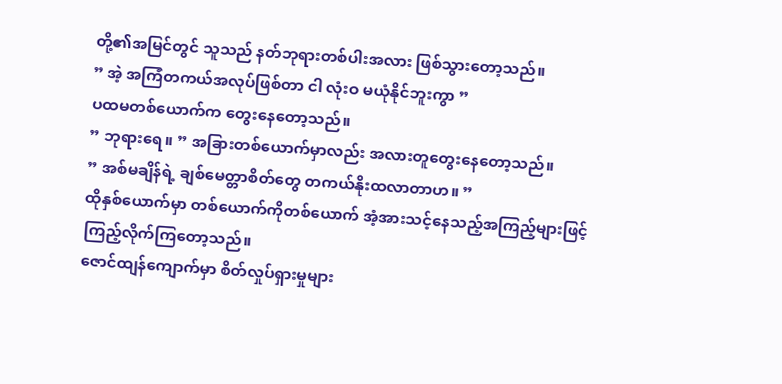တို့၏အမြင်တွင် သူသည် နတ်ဘုရားတစ်ပါးအလား ဖြစ်သွားတော့သည်။
” အဲ့ အကြံတကယ်အလုပ်ဖြစ်တာ ငါ လုံးဝ မယုံနိုင်ဘူးကွာ ”
ပထမတစ်ယောက်က တွေးနေတော့သည်။
” ဘုရားရေ။ ” အခြားတစ်ယောက်မှာလည်း အလားတူတွေးနေတော့သည်။
” အစ်မချိန်ရဲ့ ချစ်မေတ္တာစိတ်တွေ တကယ်နိုးထလာတာဟ။ ”
ထိုနှစ်ယောက်မှာ တစ်ယောက်ကိုတစ်ယောက် အံ့အားသင့်နေသည့်အကြည့်များဖြင့် ကြည့်လိုက်ကြတော့သည်။
ဇောင်ထျန်ကျောက်မှာ စိတ်လှုပ်ရှားမှုများ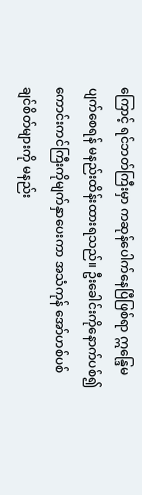ကြောင့် ရင်ဘတ်ကြီးမှာ ကဆုန်ပေါက်နေပြီဖြစ်ရာ ဣန္ဒြေမပျက်စေရန် မနည်းထိန်းထားရသည်။ ဦးခေါင်းကိုနောက်ပစ်၍ ကောင်းကင်ကြီးကိုမျက်နှာပေးကာ အသံကုန် အော်ဟစ်ပစ်ချင်စိတ်များကို မနည်း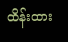ထိန်းထား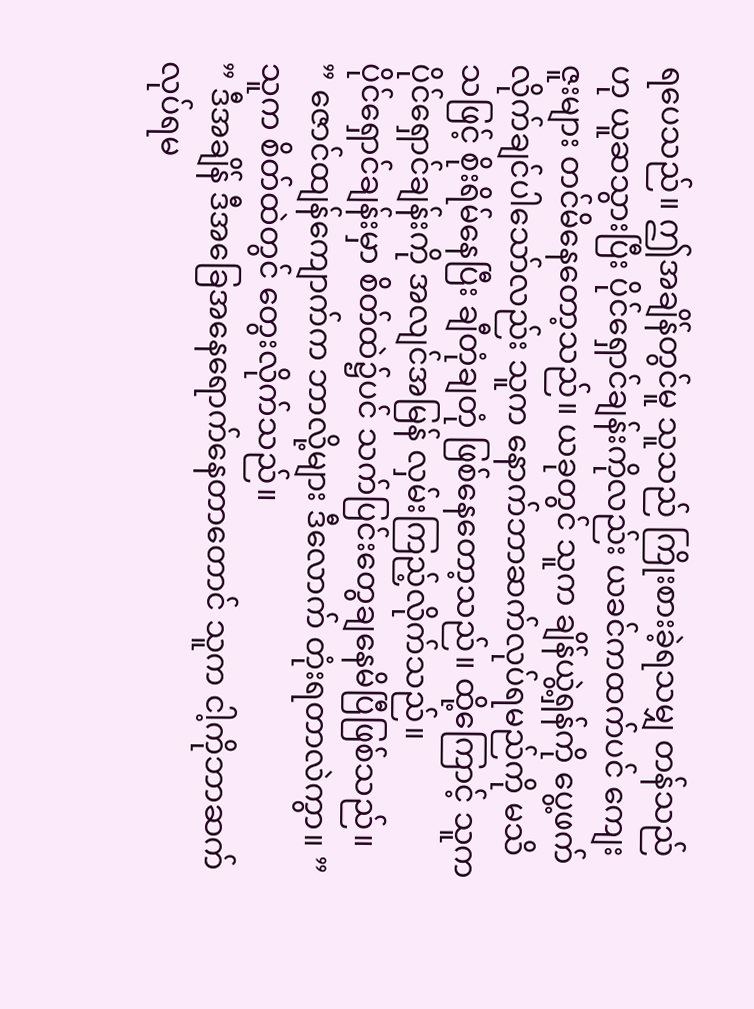ရပေသည်။ ဤအချိန်တွင်မူ သူသည် ကြိုးစားခဲ့ရသမျှ တန်သည်ဟု ယူဆသွားပြီး ပိုင်ရှောင်ချန်းကိုလည်း ယခင်ကထက်ပင် ကျေးဇူးများ တင်မိနေတော့သည်။ ယခုတွင် သူက ချိန်ယွဲ့ရှန်ကို ပွေ့ဖက်လိုက်ချင်ပါသော်လည်း သူက နောက်ဘာဆက်လုပ်ရမည်ကို မသိသဖြင့် စိုးရိမ်နေပြီး ချီတုံချတုံ ဖြစ်နေတော့သည်။ ထို့ကြောင့် သူက ပိုင်ရှောင်ချန်းကို အလျင်အမြန် လှမ်းကြည့်လိုက်သည်။
ပိုင်ရှောင်ချန်းမှာ စိတ်ထဲ၌ပင် သက်ပြင်းတွေချနေမိပြီဖြစ်သည်။
” ဇောင်ထျန်ကျောက်က ဘာလို့များ ဒီလောက် တုံးရတာလဲကွာ။ ”
သူက စိတ်ထဲတွင် တွေးလိုက်သည်။
” ဒီအချိန် ဒီအခြေအနေရောက်နေတာတောင် သူက ငါ့ကိုဘာဆက်လုပ်ရမ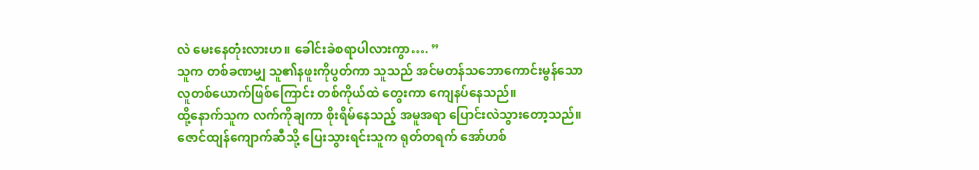လဲ မေးနေတုံးလားဟ။ ခေါင်းခဲစရာပါလားကွာ…. ”
သူက တစ်ခဏမျှ သူ၏နဖူးကိုပွတ်ကာ သူသည် အင်မတန်သဘောကောင်းမွန်သော လူတစ်ယောက်ဖြစ်ကြောင်း တစ်ကိုယ်ထဲ တွေးကာ ကျေနပ်နေသည်။
ထို့နောက်သူက လက်ကိုချကာ စိုးရိမ်နေသည့် အမူအရာ ပြောင်းလဲသွားတော့သည်။ ဇောင်ထျန်ကျောက်ဆီသို့ ပြေးသွားရင်းသူက ရုတ်တရက် အော်ဟစ်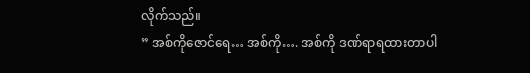လိုက်သည်။
” အစ်ကိုဇောင်ရေ… အစ်ကို…. အစ်ကို ဒဏ်ရာရထားတာပါ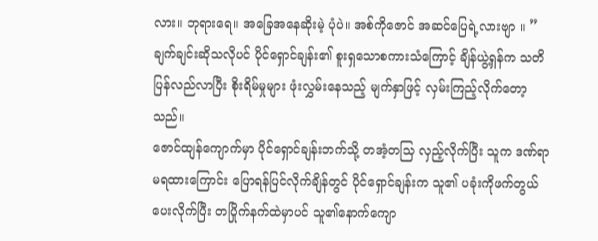လား။ ဘုရားရေ။ အခြေအနေဆိုးမဲ့ ပုံပဲ။ အစ်ကိုဇောင် အဆင်ပြေရဲ့လားဗျာ ။ ”
ချက်ချင်းဆိုသလိုပင် ပိုင်ရှောင်ချန်း၏ စူးရှသောစကားသံကြောင့် ချိန်ယွဲ့ရှန်က သတိပြန်လည်လာပြီး စိုးရိမ်မှုများ ဖုံးလွှမ်းနေသည့် မျက်နှာဖြင့် လှမ်းကြည့်လိုက်တော့သည်။
ဇောင်ထျန်ကျောက်မှာ ပိုင်ရှောင်ချန်းဘက်သို့ တအံ့တသြ လှည့်လိုက်ပြီး သူက ဒဏ်ရာမရထားကြောင်း ပြောရန်ပြင်လိုက်ချိန်တွင် ပိုင်ရှောင်ချန်းက သူ၏ ပခုံးကိုဖက်တွယ်ပေးလိုက်ပြီး တပြိုက်နက်ထဲမှာပင် သူ၏နောက်ကျော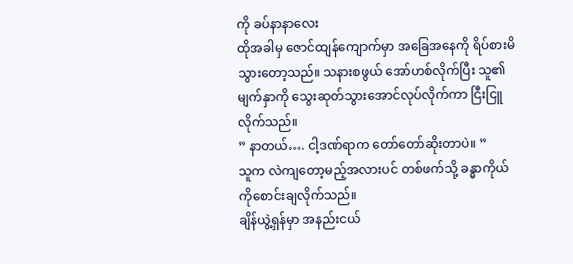ကို ခပ်နာနာလေး
ထိုအခါမှ ဇောင်ထျန်ကျောက်မှာ အခြေအနေကို ရိပ်စားမိသွားတော့သည်။ သနားစဖွယ် အော်ဟစ်လိုက်ပြီး သူ၏မျက်နှာကို သွေးဆုတ်သွားအောင်လုပ်လိုက်ကာ ငြီးငြူလိုက်သည်။
” နာတယ်…. ငါ့ဒဏ်ရာက တော်တော်ဆိုးတာပဲ။ ”
သူက လဲကျတော့မည့်အလားပင် တစ်ဖက်သို့ ခန္ဓာကိုယ်ကိုစောင်းချလိုက်သည်။
ချိန်ယွဲ့ရှန်မှာ အနည်းငယ်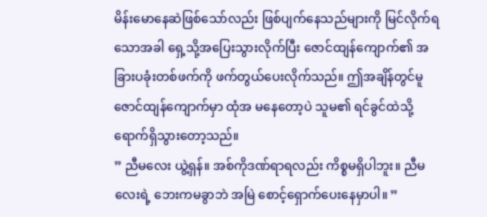မိန်းမောနေဆဲဖြစ်သော်လည်း ဖြစ်ပျက်နေသည်များကို မြင်လိုက်ရသောအခါ ရှေ့သို့အပြေးသွားလိုက်ပြီး ဇောင်ထျန်ကျောက်၏ အခြားပခုံးတစ်ဖက်ကို ဖက်တွယ်ပေးလိုက်သည်။ ဤအချိန်တွင်မူ ဇောင်ထျန်ကျောက်မှာ ထုံအ မနေတော့ပဲ သူမ၏ ရင်ခွင်ထဲသို့ ရောက်ရှိသွားတော့သည်။
” ညီမလေး ယွဲ့ရှန်။ အစ်ကိုဒဏ်ရာရလည်း ကိစ္စမရှိပါဘူး။ ညီမလေးရဲ့ ဘေးကမခွာဘဲ အမြဲ စောင့်ရှောက်ပေးနေမှာပါ။ ”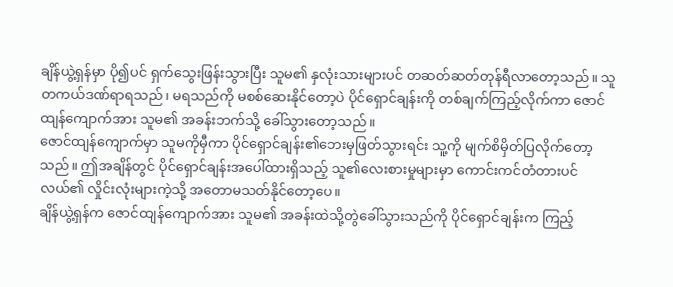ချိန်ယွဲ့ရှန်မှာ ပို၍ပင် ရှက်သွေးဖြန်းသွားပြီး သူမ၏ နှလုံးသားများပင် တဆတ်ဆတ်တုန်ရီလာတော့သည်။ သူတကယ်ဒဏ်ရာရသည်၊ မရသည်ကို မစစ်ဆေးနိုင်တော့ပဲ ပိုင်ရှောင်ချန်းကို တစ်ချက်ကြည့်လိုက်ကာ ဇောင်ထျန်ကျောက်အား သူမ၏ အခန်းဘက်သို့ ခေါ်သွားတော့သည်။
ဇောင်ထျန်ကျောက်မှာ သူမကိုမှီကာ ပိုင်ရှောင်ချန်း၏ဘေးမှဖြတ်သွားရင်း သူ့ကို မျက်စိမှိတ်ပြလိုက်တော့သည်။ ဤအချိန်တွင် ပိုင်ရှောင်ချန်းအပေါ်ထားရှိသည့် သူ၏လေးစားမှုများမှာ ကောင်းကင်တံတားပင်လယ်၏ လှိုင်းလုံးများကဲ့သို့ အတောမသတ်နိုင်တော့ပေ။
ချိန်ယွဲ့ရှန်က ဇောင်ထျန်ကျောက်အား သူမ၏ အခန်းထဲသို့တွဲခေါ်သွားသည်ကို ပိုင်ရှောင်ချန်းက ကြည့်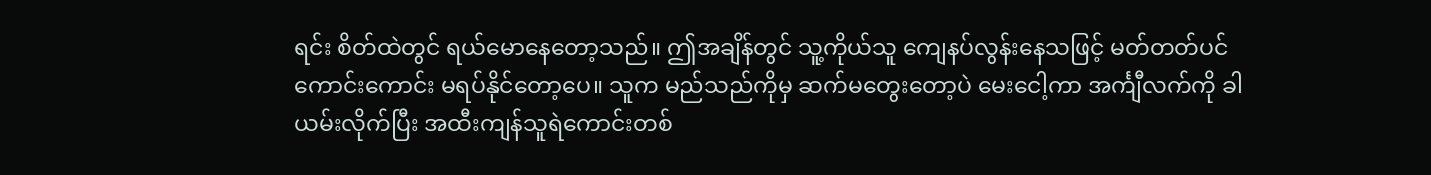ရင်း စိတ်ထဲတွင် ရယ်မောနေတော့သည်။ ဤအချိန်တွင် သူ့ကိုယ်သူ ကျေနပ်လွန်းနေသဖြင့် မတ်တတ်ပင် ကောင်းကောင်း မရပ်နိုင်တော့ပေ။ သူက မည်သည်ကိုမှ ဆက်မတွေးတော့ပဲ မေးငေါ့ကာ အင်္ကျီလက်ကို ခါယမ်းလိုက်ပြီး အထီးကျန်သူရဲကောင်းတစ်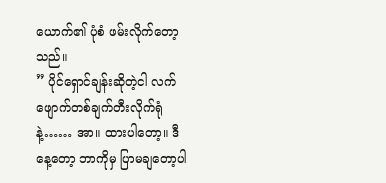ယောက်၏ ပုံစံ ဖမ်းလိုက်တော့သည်။
” ပိုင်ရှောင်ချန်းဆိုတဲ့ငါ လက်ဖျောက်တစ်ချက်တီးလိုက်ရုံနဲ့…… အာ။ ထားပါတော့။ ဒီနေ့တော့ ဘာကိုမှ ပြာမချတော့ပါ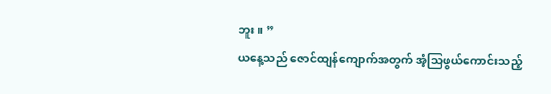ဘူး။ ”
ယနေ့သည် ဇောင်ထျန်ကျောက်အတွက် အံ့သြဖွယ်ကောင်းသည့်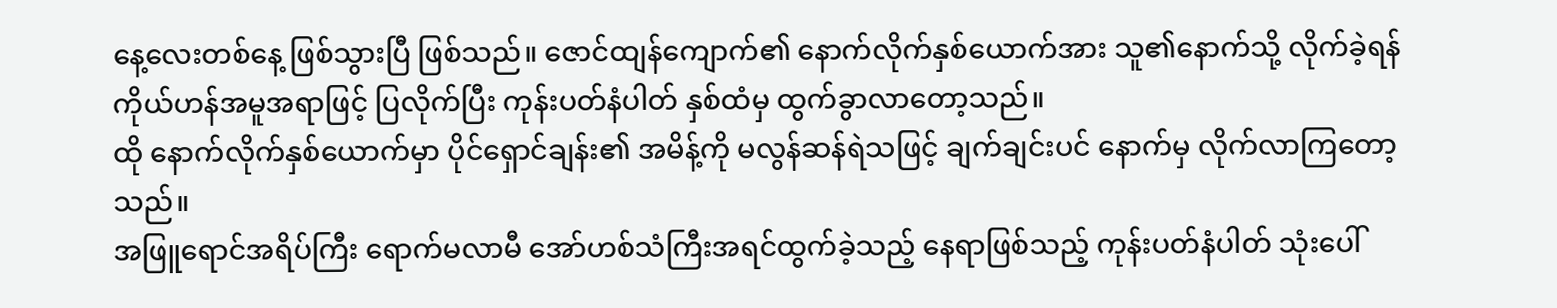နေ့လေးတစ်နေ့ ဖြစ်သွားပြီ ဖြစ်သည်။ ဇောင်ထျန်ကျောက်၏ နောက်လိုက်နှစ်ယောက်အား သူ၏နောက်သို့ လိုက်ခဲ့ရန် ကိုယ်ဟန်အမူအရာဖြင့် ပြလိုက်ပြီး ကုန်းပတ်နံပါတ် နှစ်ထံမှ ထွက်ခွာလာတော့သည်။
ထို နောက်လိုက်နှစ်ယောက်မှာ ပိုင်ရှောင်ချန်း၏ အမိန့်ကို မလွန်ဆန်ရဲသဖြင့် ချက်ချင်းပင် နောက်မှ လိုက်လာကြတော့သည်။
အဖြူရောင်အရိပ်ကြီး ရောက်မလာမီ အော်ဟစ်သံကြီးအရင်ထွက်ခဲ့သည့် နေရာဖြစ်သည့် ကုန်းပတ်နံပါတ် သုံးပေါ်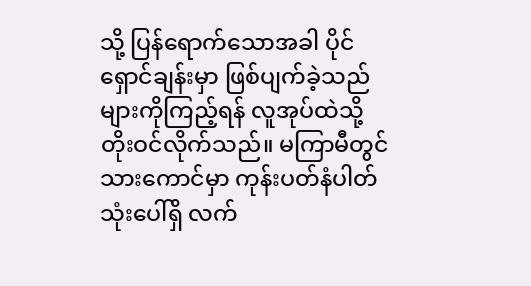သို့ ပြန်ရောက်သောအခါ ပိုင်ရှောင်ချန်းမှာ ဖြစ်ပျက်ခဲ့သည်များကိုကြည့်ရန် လူအုပ်ထဲသို့ တိုးဝင်လိုက်သည်။ မကြာမီတွင် သားကောင်မှာ ကုန်းပတ်နံပါတ် သုံးပေါ်ရှိ လက်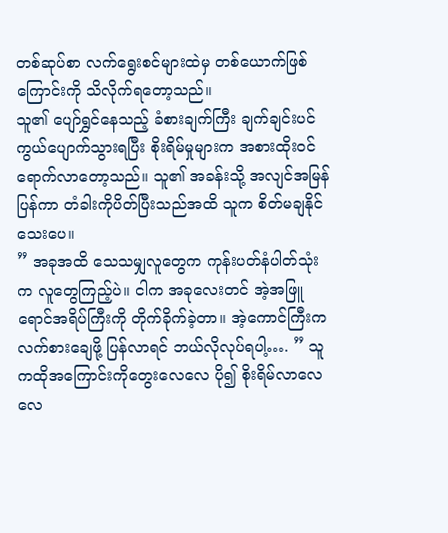တစ်ဆုပ်စာ လက်ရွေးစင်များထဲမှ တစ်ယောက်ဖြစ်ကြောင်းကို သိလိုက်ရတော့သည်။
သူ၏ ပျော်ရွှင်နေသည့် ခံစားချက်ကြီး ချက်ချင်းပင် ကွယ်ပျောက်သွားရပြီး စိုးရိမ်မှုများက အစားထိုးဝင်ရောက်လာတော့သည်။ သူ၏ အခန်းသို့ အလျင်အမြန်ပြန်ကာ တံခါးကိုပိတ်ပြီးသည်အထိ သူက စိတ်မချနိုင်သေးပေ။
” အခုအထိ သေသမျှလူတွေက ကုန်းပတ်နံပါတ်သုံးက လူတွေကြည့်ပဲ။ ငါက အခုလေးတင် အဲ့အဖြူရောင်အရိပ်ကြီးကို တိုက်ခိုက်ခဲ့တာ။ အဲ့ကောင်ကြီးက လက်စားချေဖို့ ပြန်လာရင် ဘယ်လိုလုပ်ရပါ့…. ” သူကထိုအကြောင်းကိုတွေးလေလေ ပို၍ စိုးရိမ်လာလေလေ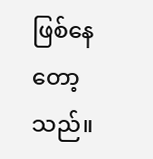ဖြစ်နေတော့သည်။